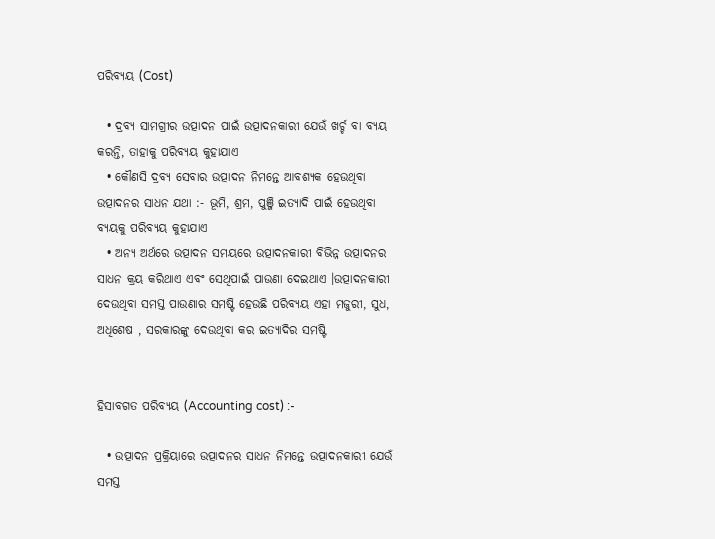ପରିବ୍ୟୟ (Cost)

  • ଦ୍ରବ୍ୟ ସାମଗ୍ରୀର ଉତ୍ପାଦନ ପାଇଁ ଉତ୍ପାଦନକାରୀ ଯେଉଁ ଖର୍ଚ୍ଚ ବା ବ୍ୟୟ କରନ୍ତି, ତାହାକୁ ପରିବ୍ୟୟ କୁହାଯାଏ
  • କୌଣସି ଦ୍ରବ୍ୟ ସେବାର ଉତ୍ପାଦନ ନିମନ୍ତେ ଆବଶ୍ୟକ ହେଉଥିବା ଉତ୍ପାଦନର ସାଧନ ଯଥା :- ଭୂମି, ଶ୍ରମ, ପୁଞ୍ଜି ଇତ୍ୟାଦି ପାଇଁ ହେଉଥିବା ବ୍ୟୟକୁ ପରିବ୍ୟୟ କୁହାଯାଏ
  • ଅନ୍ୟ ଅର୍ଥରେ ଉତ୍ପାଦନ ସମୟରେ ଉତ୍ପାଦନକାରୀ ବିଭିନ୍ନ ଉତ୍ପାଦନର ସାଧନ କ୍ରୟ କରିଥାଏ ଏବଂ ସେଥିପାଇଁ ପାଉଣା ଦେଇଥାଏ ।ଉତ୍ପାଦନକାରୀ ଦେଉଥିବା ସମସ୍ତ ପାଉଣାର ସମଷ୍ଟି ହେଉଛି ପରିବ୍ୟୟ ଏହା ମଜୁରୀ, ସୁଧ, ଅଧିଶେଷ , ସରକାରଙ୍କୁ ଦେଉଥିବା କର ଇତ୍ୟାଦିର ସମଷ୍ଟି


ହିସାବଗତ ପରିବ୍ୟୟ (Accounting cost) :-

  • ଉତ୍ପାଦନ ପ୍ରକ୍ରିୟାରେ ଉତ୍ପାଦନର ସାଧନ ନିମନ୍ତେ ଉତ୍ପାଦନକାରୀ ଯେଉଁ ସମସ୍ତ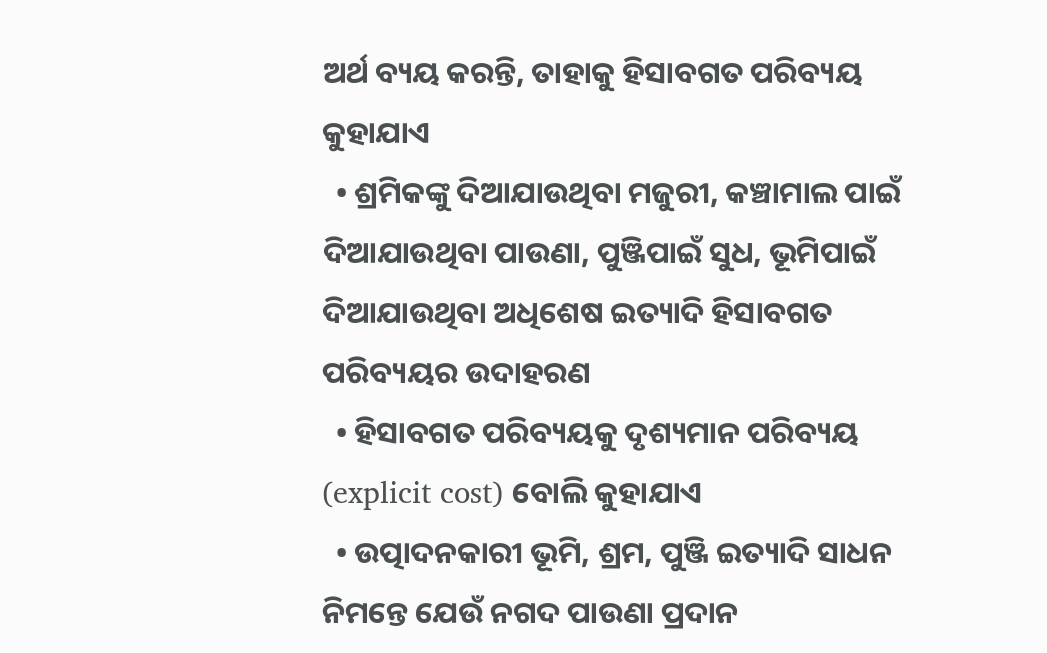ଅର୍ଥ ବ୍ୟୟ କରନ୍ତି, ତାହାକୁ ହିସାବଗତ ପରିବ୍ୟୟ କୁହାଯାଏ
  • ଶ୍ରମିକଙ୍କୁ ଦିଆଯାଉଥିବା ମଜୁରୀ, କଞ୍ଚାମାଲ ପାଇଁ ଦିଆଯାଉଥିବା ପାଉଣା, ପୁଞ୍ଜିପାଇଁ ସୁଧ, ଭୂମିପାଇଁ ଦିଆଯାଉଥିବା ଅଧିଶେଷ ଇତ୍ୟାଦି ହିସାବଗତ ପରିବ୍ୟୟର ଉଦାହରଣ
  • ହିସାବଗତ ପରିବ୍ୟୟକୁ ଦୃଶ୍ୟମାନ ପରିବ୍ୟୟ (explicit cost) ବୋଲି କୁହାଯାଏ
  • ଉତ୍ପାଦନକାରୀ ଭୂମି, ଶ୍ରମ, ପୁଞ୍ଜି ଇତ୍ୟାଦି ସାଧନ ନିମନ୍ତେ ଯେଉଁ ନଗଦ ପାଉଣା ପ୍ରଦାନ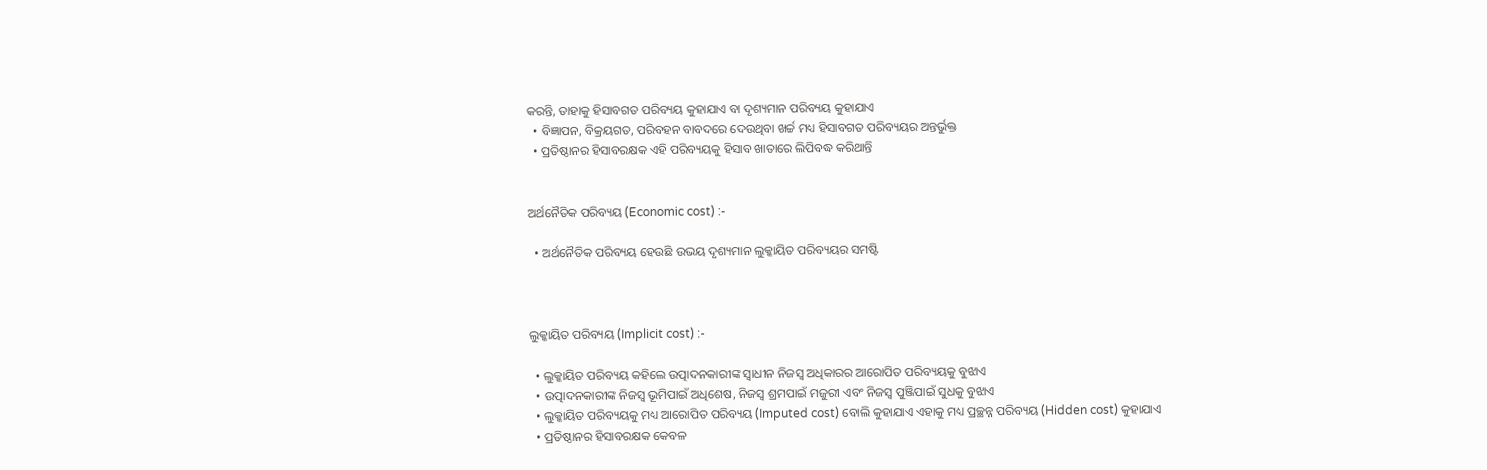କରନ୍ତି, ତାହାକୁ ହିସାବଗତ ପରିବ୍ୟୟ କୁହାଯାଏ ବା ଦୃଶ୍ୟମାନ ପରିବ୍ୟୟ କୁହାଯାଏ
  • ବିଜ୍ଞାପନ, ବିକ୍ରୟଗତ, ପରିବହନ ବାବଦରେ ଦେଉଥିବା ଖର୍ଚ୍ଚ ମଧ୍ୟ ହିସାବଗତ ପରିବ୍ୟୟର ଅନ୍ତର୍ଭୁକ୍ତ
  • ପ୍ରତିଷ୍ଠାନର ହିସାବରକ୍ଷକ ଏହି ପରିବ୍ୟୟକୁ ହିସାବ ଖାତାରେ ଲିପିବଦ୍ଧ କରିଥାନ୍ତି


ଅର୍ଥନୈତିକ ପରିବ୍ୟୟ (Economic cost) :-

  • ଅର୍ଥନୈତିକ ପରିବ୍ୟୟ ହେଉଛି ଉଭୟ ଦୃଶ୍ୟମାନ ଲୁକ୍କାୟିତ ପରିବ୍ୟୟର ସମଷ୍ଟି



ଲୁକ୍କାୟିତ ପରିବ୍ୟୟ (Implicit cost) :-

  • ଲୁକ୍କାୟିତ ପରିବ୍ୟୟ କହିଲେ ଉତ୍ପାଦନକାରୀଙ୍କ ସ୍ଵାଧୀନ ନିଜସ୍ଵ ଅଧିକାରର ଆରୋପିତ ପରିବ୍ୟୟକୁ ବୁଝାଏ
  • ଉତ୍ପାଦନକାରୀଙ୍କ ନିଜସ୍ଵ ଭୂମିପାଇଁ ଅଧିଶେଷ, ନିଜସ୍ଵ ଶ୍ରମପାଇଁ ମଜୁରୀ ଏବଂ ନିଜସ୍ଵ ପୁଞ୍ଜିପାଇଁ ସୁଧକୁ ବୁଝାଏ
  • ଲୁକ୍କାୟିତ ପରିବ୍ୟୟକୁ ମଧ୍ୟ ଆରୋପିତ ପରିବ୍ୟୟ (Imputed cost) ବୋଲି କୁହାଯାଏ ଏହାକୁ ମଧ୍ୟ ପ୍ରଚ୍ଛନ୍ନ ପରିବ୍ୟୟ (Hidden cost) କୁହାଯାଏ
  • ପ୍ରତିଷ୍ଠାନର ହିସାବରକ୍ଷକ କେବଳ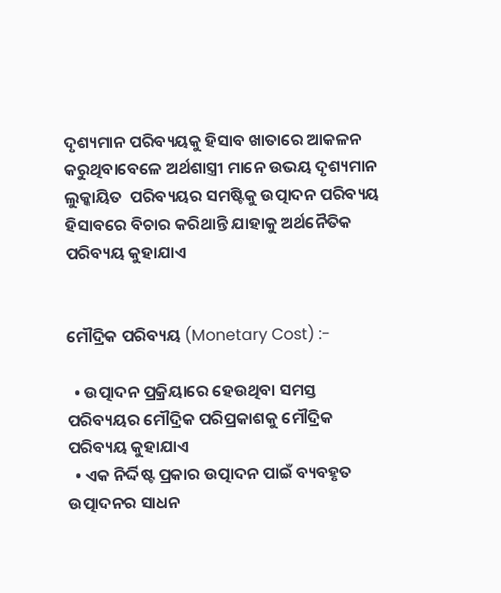ଦୃଶ୍ୟମାନ ପରିବ୍ୟୟକୁ ହିସାବ ଖାତାରେ ଆକଳନ କରୁଥିବାବେଳେ ଅର୍ଥଶାସ୍ତ୍ରୀ ମାନେ ଉଭୟ ଦୃଶ୍ୟମାନ ଲୁକ୍କାୟିତ  ପରିବ୍ୟୟର ସମଷ୍ଟିକୁ ଉତ୍ପାଦନ ପରିବ୍ୟୟ ହିସାବରେ ବିଚାର କରିଥାନ୍ତି ଯାହାକୁ ଅର୍ଥନୈତିକ ପରିବ୍ୟୟ କୁହାଯାଏ


ମୌଦ୍ରିକ ପରିବ୍ୟୟ (Monetary Cost) :-

  • ଉତ୍ପାଦନ ପ୍ରକ୍ରିୟାରେ ହେଉଥିବା ସମସ୍ତ ପରିବ୍ୟୟର ମୌଦ୍ରିକ ପରିପ୍ରକାଶକୁ ମୌଦ୍ରିକ ପରିବ୍ୟୟ କୁହାଯାଏ
  • ଏକ ନିର୍ଦ୍ଦିଷ୍ଟ ପ୍ରକାର ଉତ୍ପାଦନ ପାଇଁ ବ୍ୟବହୃତ ଉତ୍ପାଦନର ସାଧନ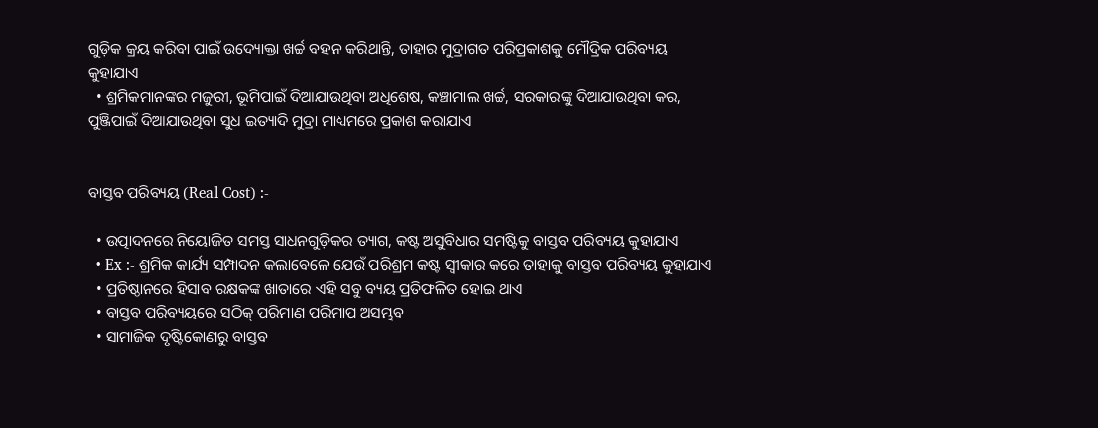ଗୁଡ଼ିକ କ୍ରୟ କରିବା ପାଇଁ ଉଦ୍ୟୋକ୍ତା ଖର୍ଚ୍ଚ ବହନ କରିଥାନ୍ତି, ତାହାର ମୁଦ୍ରାଗତ ପରିପ୍ରକାଶକୁ ମୌଦ୍ରିକ ପରିବ୍ୟୟ କୁହାଯାଏ
  • ଶ୍ରମିକମାନଙ୍କର ମଜୁରୀ, ଭୂମିପାଇଁ ଦିଆଯାଉଥିବା ଅଧିଶେଷ, କଞ୍ଚାମାଲ ଖର୍ଚ୍ଚ, ସରକାରଙ୍କୁ ଦିଆଯାଉଥିବା କର, ପୁଞ୍ଜିପାଇଁ ଦିଆଯାଉଥିବା ସୁଧ ଇତ୍ୟାଦି ମୁଦ୍ରା ମାଧ୍ୟମରେ ପ୍ରକାଶ କରାଯାଏ


ବାସ୍ତବ ପରିବ୍ୟୟ (Real Cost) :-

  • ଉତ୍ପାଦନରେ ନିୟୋଜିତ ସମସ୍ତ ସାଧନଗୁଡ଼ିକର ତ୍ୟାଗ, କଷ୍ଟ ଅସୁବିଧାର ସମଷ୍ଟିକୁ ବାସ୍ତବ ପରିବ୍ୟୟ କୁହାଯାଏ
  • Ex :- ଶ୍ରମିକ କାର୍ଯ୍ୟ ସମ୍ପାଦନ କଲାବେଳେ ଯେଉଁ ପରିଶ୍ରମ କଷ୍ଟ ସ୍ୱୀକାର କରେ ତାହାକୁ ବାସ୍ତବ ପରିବ୍ୟୟ କୁହାଯାଏ
  • ପ୍ରତିଷ୍ଠାନରେ ହିସାବ ରକ୍ଷକଙ୍କ ଖାତାରେ ଏହି ସବୁ ବ୍ୟୟ ପ୍ରତିଫଳିତ ହୋଇ ଥାଏ
  • ବାସ୍ତବ ପରିବ୍ୟୟରେ ସଠିକ୍ ପରିମାଣ ପରିମାପ ଅସମ୍ଭବ
  • ସାମାଜିକ ଦୃଷ୍ଟିକୋଣରୁ ବାସ୍ତବ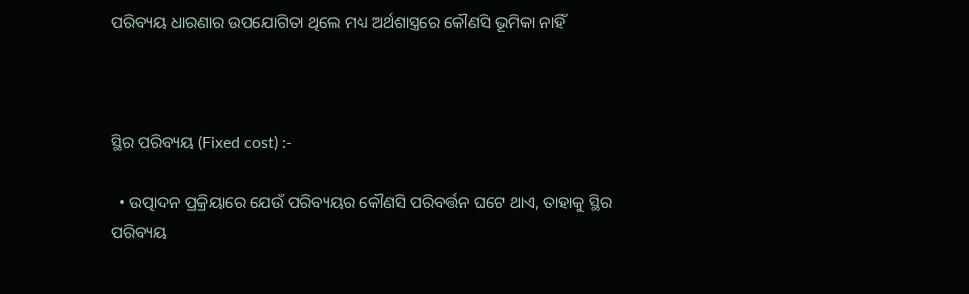ପରିବ୍ୟୟ ଧାରଣାର ଉପଯୋଗିତା ଥିଲେ ମଧ୍ୟ ଅର୍ଥଶାସ୍ତ୍ରରେ କୌଣସି ଭୂମିକା ନାହିଁ



ସ୍ଥିର ପରିବ୍ୟୟ (Fixed cost) :-

  • ଉତ୍ପାଦନ ପ୍ରକ୍ରିୟାରେ ଯେଉଁ ପରିବ୍ୟୟର କୌଣସି ପରିବର୍ତ୍ତନ ଘଟେ ଥାଏ, ତାହାକୁ ସ୍ଥିର ପରିବ୍ୟୟ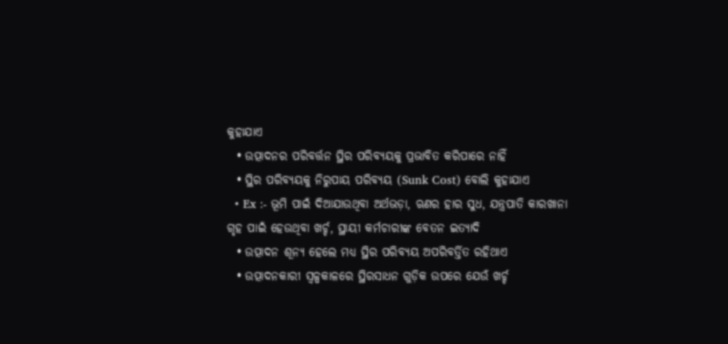କୁହାଯାଏ
  • ଉତ୍ପାଦନର ପରିବର୍ତ୍ତନ ସ୍ଥିର ପରିବ୍ୟୟକୁ ପ୍ରଭାବିତ କରିପାରେ ନାହିଁ
  • ସ୍ଥିର ପରିବ୍ୟୟକୁ ନିରୁପାୟ ପରିବ୍ୟୟ (Sunk Cost) ବୋଲି କୁହାଯାଏ
  • Ex :- ଭୂମି ପାଇଁ ଦିଆଯାଉଥିବା ଅର୍ଥଭଡ଼ା, ଋଣର ହାର ସୁଧ, ଯନ୍ତ୍ରପାତି କାରଖାନା ଗୃହ ପାଇଁ ହେଉଥିବା ଖର୍ଚ୍ଚ, ସ୍ଥାୟୀ କର୍ମଚାରୀଙ୍କ ବେତନ ଇତ୍ୟାଦି
  • ଉତ୍ପାଦନ ଶୂନ୍ୟ ହେଲେ ମଧ୍ୟ ସ୍ଥିର ପରିବ୍ୟୟ ଅପରିବର୍ତ୍ତିତ ରହିଥାଏ
  • ଉତ୍ପାଦନକାରୀ ସ୍ୱଳ୍ପକାଳରେ ସ୍ଥିରସାଧନ ଗୁଡ଼ିକ ଉପରେ ଯେଉଁ ଖର୍ଚ୍ଚ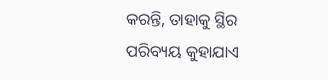କରନ୍ତି, ତାହାକୁ ସ୍ଥିର ପରିବ୍ୟୟ କୁହାଯାଏ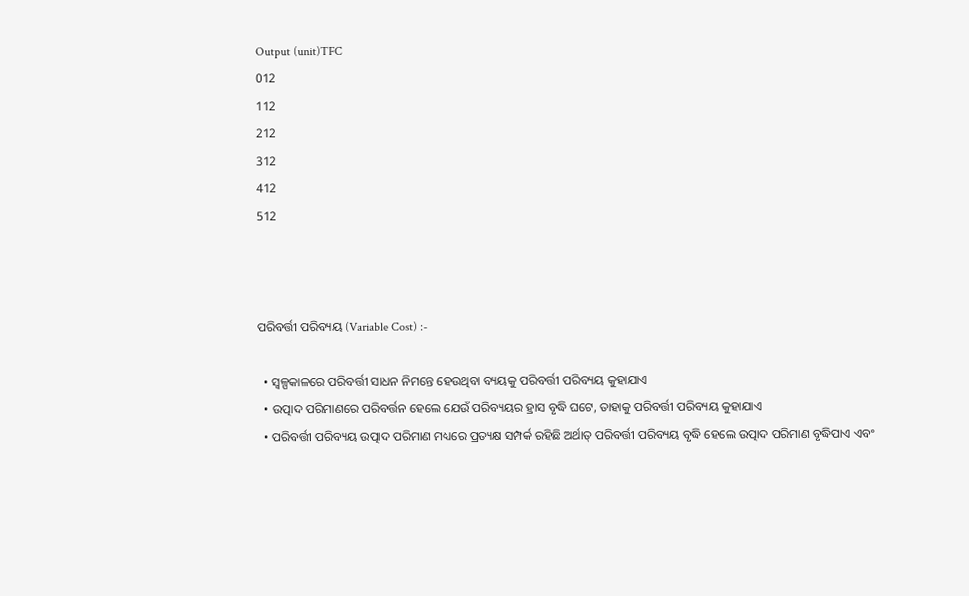Output (unit)TFC
012
112
212
312
412
512



ପରିବର୍ତ୍ତୀ ପରିବ୍ୟୟ (Variable Cost) :-

  • ସ୍ୱଳ୍ପକାଳରେ ପରିବର୍ତ୍ତୀ ସାଧନ ନିମନ୍ତେ ହେଉଥିବା ବ୍ୟୟକୁ ପରିବର୍ତ୍ତୀ ପରିବ୍ୟୟ କୁହାଯାଏ
  • ଉତ୍ପାଦ ପରିମାଣରେ ପରିବର୍ତ୍ତନ ହେଲେ ଯେଉଁ ପରିବ୍ୟୟର ହ୍ରାସ ବୃଦ୍ଧି ଘଟେ, ତାହାକୁ ପରିବର୍ତ୍ତୀ ପରିବ୍ୟୟ କୁହାଯାଏ
  • ପରିବର୍ତ୍ତୀ ପରିବ୍ୟୟ ଉତ୍ପାଦ ପରିମାଣ ମଧ୍ୟରେ ପ୍ରତ୍ୟକ୍ଷ ସମ୍ପର୍କ ରହିଛି ଅର୍ଥାତ୍ ପରିବର୍ତ୍ତୀ ପରିବ୍ୟୟ ବୃଦ୍ଧି ହେଲେ ଉତ୍ପାଦ ପରିମାଣ ବୃଦ୍ଧିପାଏ ଏବଂ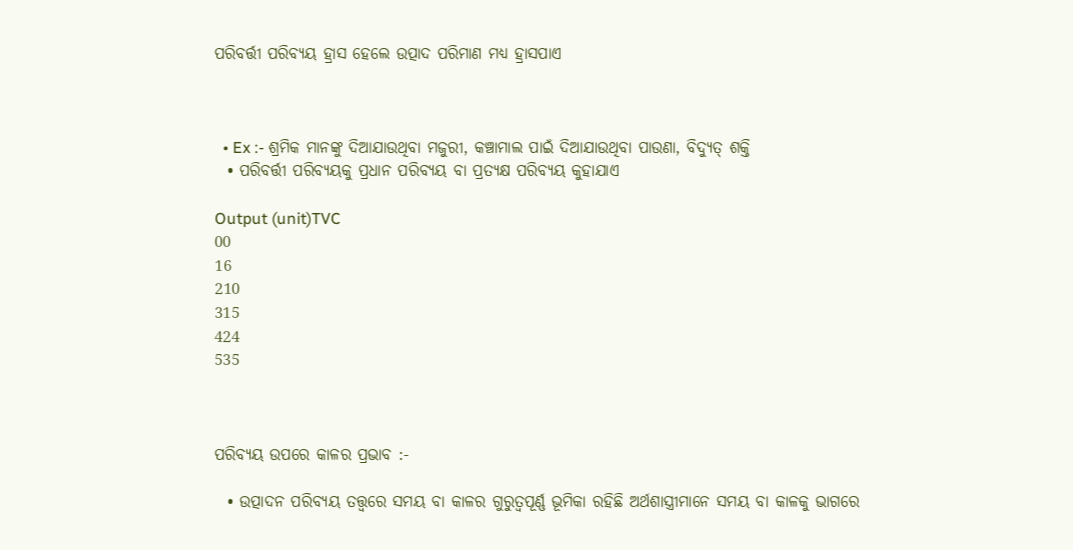ପରିବର୍ତ୍ତୀ ପରିବ୍ୟୟ ହ୍ରାସ ହେଲେ ଉତ୍ପାଦ ପରିମାଣ ମଧ୍ୟ ହ୍ରାସପାଏ



  • Ex :- ଶ୍ରମିକ ମାନଙ୍କୁ ଦିଆଯାଉଥିବା ମଜୁରୀ, କଞ୍ଚାମାଲ ପାଇଁ ଦିଆଯାଉଥିବା ପାଉଣା, ବିଦ୍ୟୁତ୍ ଶକ୍ତି
  • ପରିବର୍ତ୍ତୀ ପରିବ୍ୟୟକୁ ପ୍ରଧାନ ପରିବ୍ୟୟ ବା ପ୍ରତ୍ୟକ୍ଷ ପରିବ୍ୟୟ କୁହାଯାଏ

Output (unit)TVC
00
16
210
315
424
535



ପରିବ୍ୟୟ ଉପରେ କାଳର ପ୍ରଭାବ :-

  • ଉତ୍ପାଦନ ପରିବ୍ୟୟ ତତ୍ତ୍ୱରେ ସମୟ ବା କାଳର ଗୁରୁତ୍ୱପୂର୍ଣ୍ଣ ଭୂମିକା ରହିଛି ଅର୍ଥଶାସ୍ତ୍ରୀମାନେ ସମୟ ବା କାଳକୁ ଭାଗରେ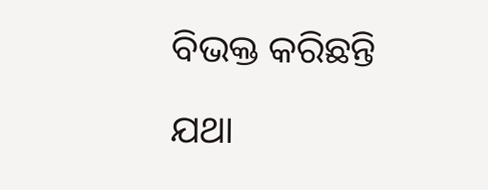ବିଭକ୍ତ କରିଛନ୍ତି

ଯଥା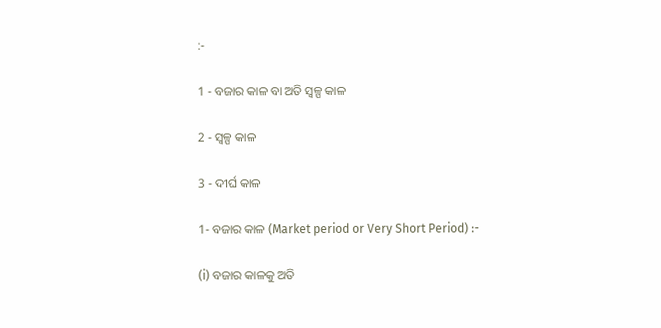:-

1 - ବଜାର କାଳ ବା ଅତି ସ୍ୱଳ୍ପ କାଳ

2 - ସ୍ୱଳ୍ପ କାଳ

3 - ଦୀର୍ଘ କାଳ

1- ବଜାର କାଳ (Market period or Very Short Period) :-

(i) ବଜାର କାଳକୁ ଅତି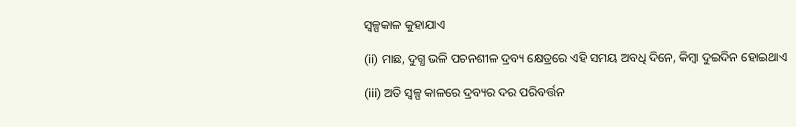ସ୍ୱଳ୍ପକାଳ କୁହାଯାଏ

(ii) ମାଛ, ଦୁଗ୍ଧ ଭଳି ପଚନଶୀଳ ଦ୍ରବ୍ୟ କ୍ଷେତ୍ରରେ ଏହି ସମୟ ଅବଧି ଦିନେ, କିମ୍ବା ଦୁଇଦିନ ହୋଇଥାଏ

(iii) ଅତି ସ୍ୱଳ୍ପ କାଳରେ ଦ୍ରବ୍ୟର ଦର ପରିବର୍ତ୍ତନ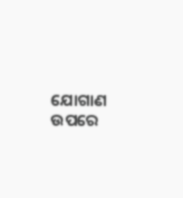ଯୋଗାଣ ଉପରେ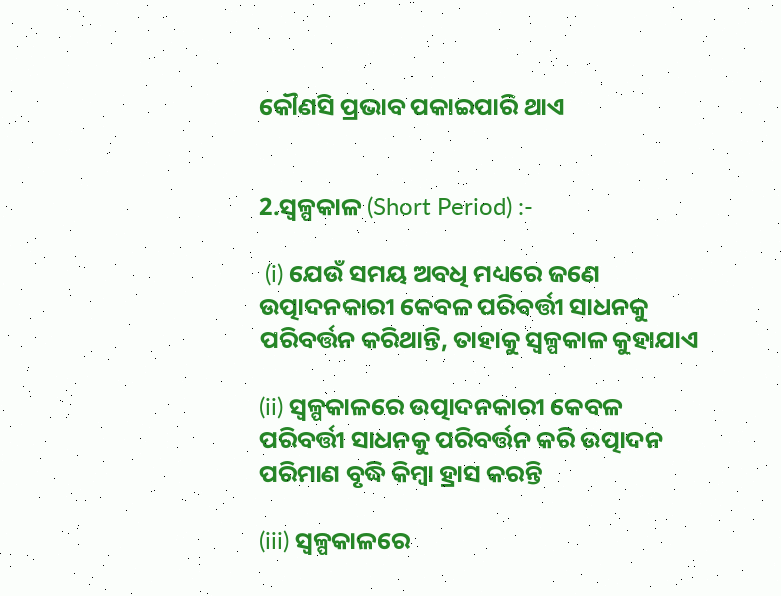କୌଣସି ପ୍ରଭାବ ପକାଇପାରି ଥାଏ


2.ସ୍ୱଳ୍ପକାଳ (Short Period) :-

 (i) ଯେଉଁ ସମୟ ଅବଧି ମଧ୍ୟରେ ଜଣେ ଉତ୍ପାଦନକାରୀ କେବଳ ପରିବର୍ତ୍ତୀ ସାଧନକୁ ପରିବର୍ତ୍ତନ କରିଥାନ୍ତି, ତାହାକୁ ସ୍ୱଳ୍ପକାଳ କୁହାଯାଏ

(ii) ସ୍ୱଳ୍ପକାଳରେ ଉତ୍ପାଦନକାରୀ କେବଳ ପରିବର୍ତ୍ତୀ ସାଧନକୁ ପରିବର୍ତ୍ତନ କରି ଉତ୍ପାଦନ ପରିମାଣ ବୃଦ୍ଧି କିମ୍ବା ହ୍ରାସ କରନ୍ତି

(iii) ସ୍ୱଳ୍ପକାଳରେ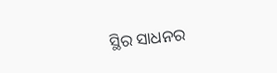ସ୍ଥିର ସାଧନର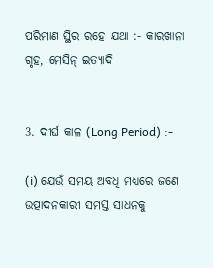ପରିମାଣ ସ୍ଥିର ରହେ ଯଥା :- କାରଖାନା ଗୃହ, ମେସିନ୍ ଇତ୍ୟାଦି


3. ଦୀର୍ଘ କାଳ (Long Period) :-

(i) ଯେଉଁ ସମୟ ଅବଧି ମଧ୍ୟରେ ଜଣେ ଉତ୍ପାଦନକାରୀ ସମସ୍ତ ସାଧନକୁ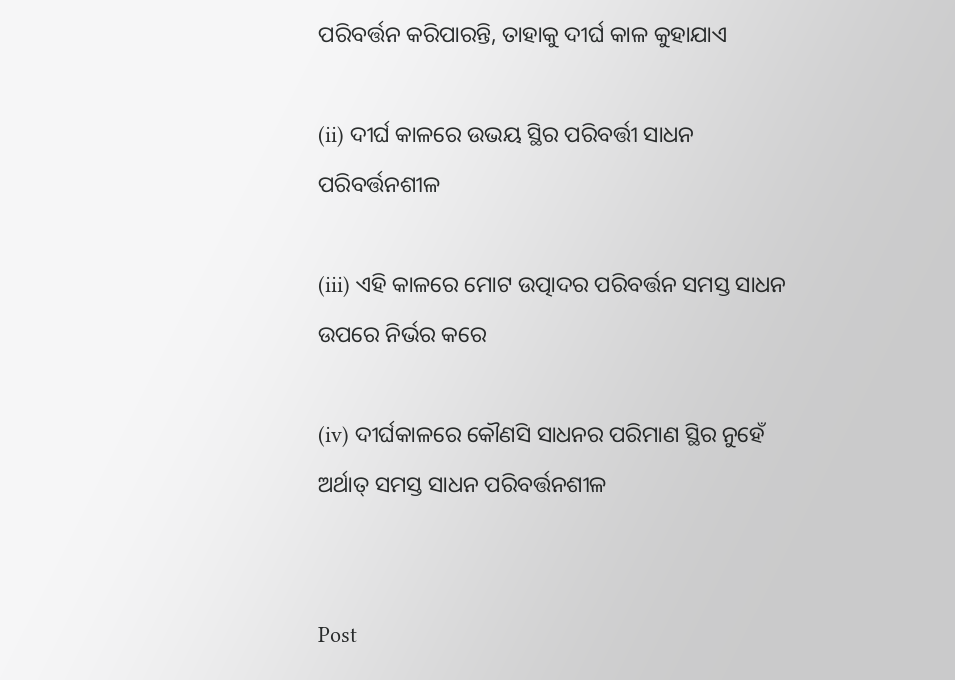ପରିବର୍ତ୍ତନ କରିପାରନ୍ତି, ତାହାକୁ ଦୀର୍ଘ କାଳ କୁହାଯାଏ

(ii) ଦୀର୍ଘ କାଳରେ ଉଭୟ ସ୍ଥିର ପରିବର୍ତ୍ତୀ ସାଧନ ପରିବର୍ତ୍ତନଶୀଳ

(iii) ଏହି କାଳରେ ମୋଟ ଉତ୍ପାଦର ପରିବର୍ତ୍ତନ ସମସ୍ତ ସାଧନ ଉପରେ ନିର୍ଭର କରେ

(iv) ଦୀର୍ଘକାଳରେ କୌଣସି ସାଧନର ପରିମାଣ ସ୍ଥିର ନୁହେଁ ଅର୍ଥାତ୍ ସମସ୍ତ ସାଧନ ପରିବର୍ତ୍ତନଶୀଳ


Post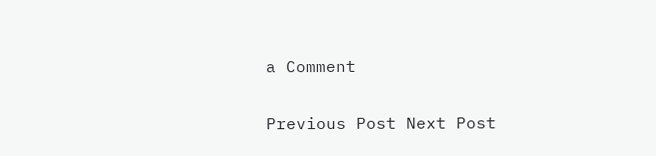a Comment

Previous Post Next Post